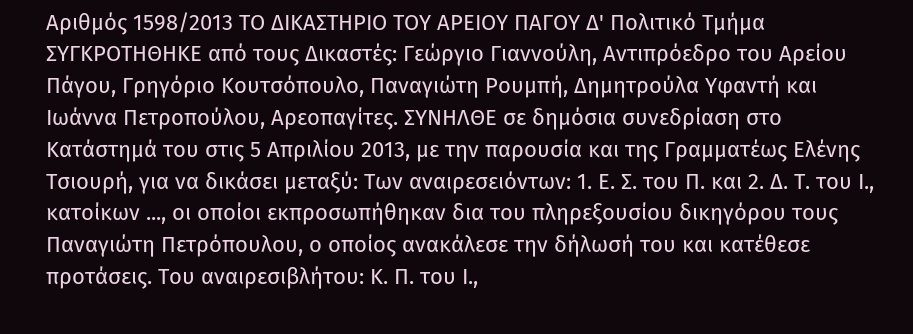Αριθμός 1598/2013 ΤΟ ΔΙΚΑΣΤΗΡΙΟ ΤΟΥ ΑΡΕΙΟΥ ΠΑΓΟΥ Δ' Πολιτικό Τμήμα ΣΥΓΚΡΟΤΗΘΗΚΕ από τους Δικαστές: Γεώργιο Γιαννούλη, Αντιπρόεδρο του Αρείου Πάγου, Γρηγόριο Κουτσόπουλο, Παναγιώτη Ρουμπή, Δημητρούλα Υφαντή και Ιωάννα Πετροπούλου, Αρεοπαγίτες. ΣΥΝΗΛΘΕ σε δημόσια συνεδρίαση στο Κατάστημά του στις 5 Απριλίου 2013, με την παρουσία και της Γραμματέως Ελένης Τσιουρή, για να δικάσει μεταξύ: Των αναιρεσειόντων: 1. Ε. Σ. του Π. και 2. Δ. Τ. του Ι., κατοίκων ..., οι οποίοι εκπροσωπήθηκαν δια του πληρεξουσίου δικηγόρου τους Παναγιώτη Πετρόπουλου, ο οποίος ανακάλεσε την δήλωσή του και κατέθεσε προτάσεις. Του αναιρεσιβλήτου: Κ. Π. του Ι.,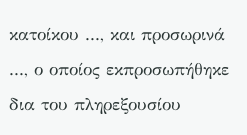κατοίκου ..., και προσωρινά ..., ο οποίος εκπροσωπήθηκε δια του πληρεξουσίου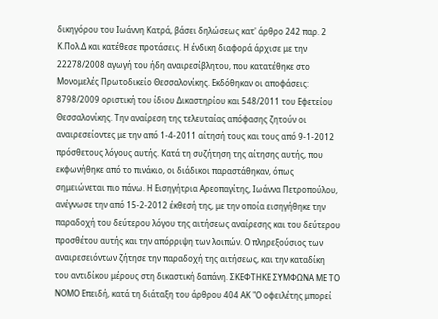δικηγόρου του Ιωάννη Κατρά, βάσει δηλώσεως κατ' άρθρο 242 παρ. 2 Κ.Πολ.Δ και κατέθεσε προτάσεις. Η ένδικη διαφορά άρχισε με την 22278/2008 αγωγή του ήδη αναιρεσίβλητου, που κατατέθηκε στο Μονομελές Πρωτοδικείο Θεσσαλονίκης. Εκδόθηκαν οι αποφάσεις: 8798/2009 οριστική του ίδιου Δικαστηρίου και 548/2011 του Εφετείου Θεσσαλονίκης. Την αναίρεση της τελευταίας απόφασης ζητούν οι αναιρεσείοντες με την από 1-4-2011 αίτησή τους και τους από 9-1-2012 πρόσθετους λόγους αυτής. Κατά τη συζήτηση της αίτησης αυτής, που εκφωνήθηκε από το πινάκιο, οι διάδικοι παραστάθηκαν, όπως σημειώνεται πιο πάνω. Η Εισηγήτρια Αρεοπαγίτης, Ιωάννα Πετροπούλου, ανέγνωσε την από 15-2-2012 έκθεσή της, με την οποία εισηγήθηκε την παραδοχή του δεύτερου λόγου της αιτήσεως αναίρεσης και του δεύτερου προσθέτου αυτής και την απόρριψη των λοιπών. Ο πληρεξούσιος των αναιρεσειόντων ζήτησε την παραδοχή της αιτήσεως, και την καταδίκη του αντιδίκου μέρους στη δικαστική δαπάνη. ΣΚΕΦΤΗΚΕ ΣΥΜΦΩΝΑ ΜΕ ΤΟ ΝΟΜΟ Επειδή, κατά τη διάταξη του άρθρου 404 ΑΚ "Ο οφειλέτης μπορεί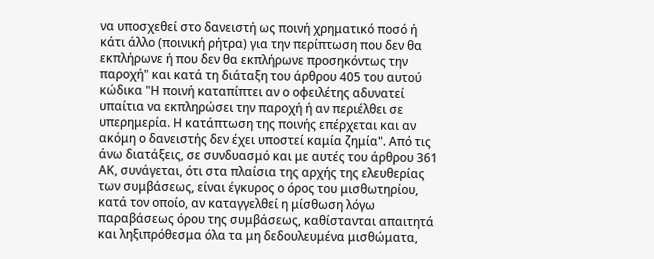να υποσχεθεί στο δανειστή ως ποινή χρηματικό ποσό ή κάτι άλλο (ποινική ρήτρα) για την περίπτωση που δεν θα εκπλήρωνε ή που δεν θα εκπλήρωνε προσηκόντως την παροχή" και κατά τη διάταξη του άρθρου 405 του αυτού κώδικα "Η ποινή καταπίπτει αν ο οφειλέτης αδυνατεί υπαίτια να εκπληρώσει την παροχή ή αν περιέλθει σε υπερημερία. Η κατάπτωση της ποινής επέρχεται και αν ακόμη ο δανειστής δεν έχει υποστεί καμία ζημία". Από τις άνω διατάξεις, σε συνδυασμό και με αυτές του άρθρου 361 ΑΚ, συνάγεται, ότι στα πλαίσια της αρχής της ελευθερίας των συμβάσεως, είναι έγκυρος ο όρος του μισθωτηρίου, κατά τον οποίο, αν καταγγελθεί η μίσθωση λόγω παραβάσεως όρου της συμβάσεως, καθίστανται απαιτητά και ληξιπρόθεσμα όλα τα μη δεδουλευμένα μισθώματα,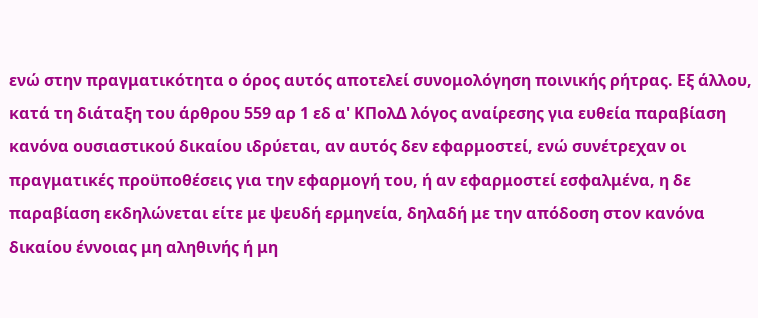ενώ στην πραγματικότητα ο όρος αυτός αποτελεί συνομολόγηση ποινικής ρήτρας. Εξ άλλου, κατά τη διάταξη του άρθρου 559 αρ 1 εδ α' ΚΠολΔ λόγος αναίρεσης για ευθεία παραβίαση κανόνα ουσιαστικού δικαίου ιδρύεται, αν αυτός δεν εφαρμοστεί, ενώ συνέτρεχαν οι πραγματικές προϋποθέσεις για την εφαρμογή του, ή αν εφαρμοστεί εσφαλμένα, η δε παραβίαση εκδηλώνεται είτε με ψευδή ερμηνεία, δηλαδή με την απόδοση στον κανόνα δικαίου έννοιας μη αληθινής ή μη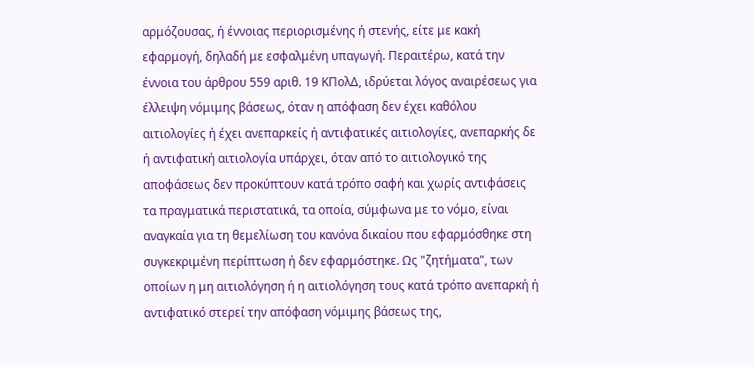αρμόζουσας, ή έννοιας περιορισμένης ή στενής, είτε με κακή εφαρμογή, δηλαδή με εσφαλμένη υπαγωγή. Περαιτέρω, κατά την έννοια του άρθρου 559 αριθ. 19 ΚΠολΔ, ιδρύεται λόγος αναιρέσεως για έλλειψη νόμιμης βάσεως, όταν η απόφαση δεν έχει καθόλου αιτιολογίες ή έχει ανεπαρκείς ή αντιφατικές αιτιολογίες, ανεπαρκής δε ή αντιφατική αιτιολογία υπάρχει, όταν από το αιτιολογικό της αποφάσεως δεν προκύπτουν κατά τρόπο σαφή και χωρίς αντιφάσεις τα πραγματικά περιστατικά, τα οποία, σύμφωνα με το νόμο, είναι αναγκαία για τη θεμελίωση του κανόνα δικαίου που εφαρμόσθηκε στη συγκεκριμένη περίπτωση ή δεν εφαρμόστηκε. Ως "ζητήματα", των οποίων η μη αιτιολόγηση ή η αιτιολόγηση τους κατά τρόπο ανεπαρκή ή αντιφατικό στερεί την απόφαση νόμιμης βάσεως της,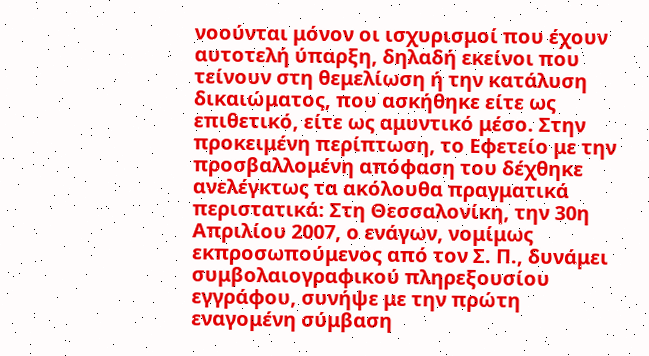νοούνται μόνον οι ισχυρισμοί που έχουν αυτοτελή ύπαρξη, δηλαδή εκείνοι που τείνουν στη θεμελίωση ή την κατάλυση δικαιώματος, που ασκήθηκε είτε ως επιθετικό, είτε ως αμυντικό μέσο. Στην προκειμένη περίπτωση, το Εφετείο με την προσβαλλομένη απόφαση του δέχθηκε ανελέγκτως τα ακόλουθα πραγματικά περιστατικά: Στη Θεσσαλονίκη, την 30η Απριλίου 2007, ο ενάγων, νομίμως εκπροσωπούμενος από τον Σ. Π., δυνάμει συμβολαιογραφικού πληρεξουσίου εγγράφου, συνήψε με την πρώτη εναγομένη σύμβαση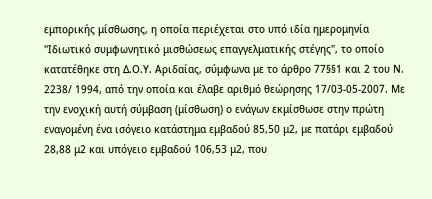εμπορικής μίσθωσης, η οποία περιέχεται στο υπό ιδία ημερομηνία "Ιδιωτικό συμφωνητικό μισθώσεως επαγγελματικής στέγης", το οποίο κατατέθηκε στη Δ.Ο.Υ. Αριδαίας, σύμφωνα με το άρθρο 77§§1 και 2 του Ν. 2238/ 1994, από την οποία και έλαβε αριθμό θεώρησης 17/03-05-2007. Με την ενοχική αυτή σύμβαση (μίσθωση) ο ενάγων εκμίσθωσε στην πρώτη εναγομένη ένα ισόγειο κατάστημα εμβαδού 85,50 μ2, με πατάρι εμβαδού 28,88 μ2 και υπόγειο εμβαδού 106,53 μ2, που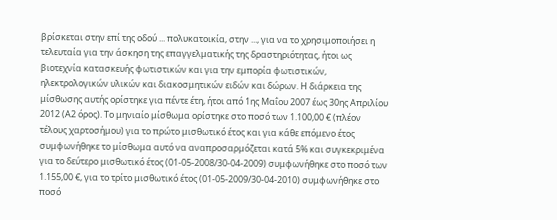βρίσκεται στην επί της οδού ... πολυκατοικία, στην ..., για να το χρησιμοποιήσει η τελευταία για την άσκηση της επαγγελματικής της δραστηριότητας, ήτοι ως βιοτεχνία κατασκευής φωτιστικών και για την εμπορία φωτιστικών, ηλεκτρολογικών υλικών και διακοσμητικών ειδών και δώρων. Η διάρκεια της μίσθωσης αυτής ορίστηκε για πέντε έτη, ήτοι από 1ης Μαΐου 2007 έως 30ης Απριλίου 2012 (Α2 όρος). Το μηνιαίο μίσθωμα ορίστηκε στο ποσό των 1.100,00 € (πλέον τέλους χαρτοσήμου) για το πρώτο μισθωτικό έτος και για κάθε επόμενο έτος συμφωνήθηκε το μίσθωμα αυτό να αναπροσαρμόζεται κατά 5% και συγκεκριμένα για το δεύτερο μισθωτικό έτος (01-05-2008/30-04-2009) συμφωνήθηκε στο ποσό των 1.155,00 €, για το τρίτο μισθωτικό έτος (01-05-2009/30-04-2010) συμφωνήθηκε στο ποσό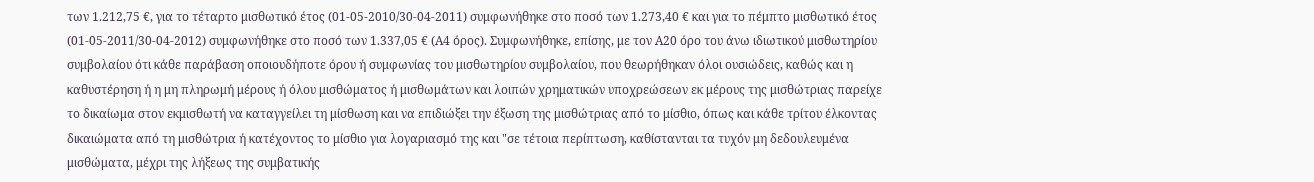των 1.212,75 €, για το τέταρτο μισθωτικό έτος (01-05-2010/30-04-2011) συμφωνήθηκε στο ποσό των 1.273,40 € και για το πέμπτο μισθωτικό έτος (01-05-2011/30-04-2012) συμφωνήθηκε στο ποσό των 1.337,05 € (Α4 όρος). Συμφωνήθηκε, επίσης, με τον Α20 όρο του άνω ιδιωτικού μισθωτηρίου συμβολαίου ότι κάθε παράβαση οποιουδήποτε όρου ή συμφωνίας του μισθωτηρίου συμβολαίου, που θεωρήθηκαν όλοι ουσιώδεις, καθώς και η καθυστέρηση ή η μη πληρωμή μέρους ή όλου μισθώματος ή μισθωμάτων και λοιπών χρηματικών υποχρεώσεων εκ μέρους της μισθώτριας παρείχε το δικαίωμα στον εκμισθωτή να καταγγείλει τη μίσθωση και να επιδιώξει την έξωση της μισθώτριας από το μίσθιο, όπως και κάθε τρίτου έλκοντας δικαιώματα από τη μισθώτρια ή κατέχοντος το μίσθιο για λογαριασμό της και "σε τέτοια περίπτωση, καθίστανται τα τυχόν μη δεδουλευμένα μισθώματα, μέχρι της λήξεως της συμβατικής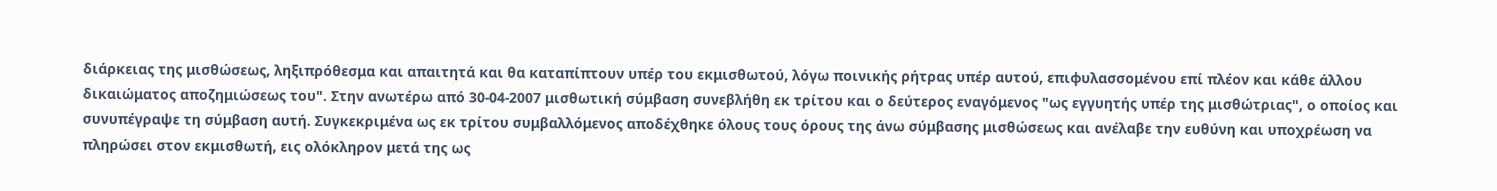διάρκειας της μισθώσεως, ληξιπρόθεσμα και απαιτητά και θα καταπίπτουν υπέρ του εκμισθωτού, λόγω ποινικής ρήτρας υπέρ αυτού, επιφυλασσομένου επί πλέον και κάθε άλλου δικαιώματος αποζημιώσεως του". Στην ανωτέρω από 30-04-2007 μισθωτική σύμβαση συνεβλήθη εκ τρίτου και ο δεύτερος εναγόμενος "ως εγγυητής υπέρ της μισθώτριας", ο οποίος και συνυπέγραψε τη σύμβαση αυτή. Συγκεκριμένα ως εκ τρίτου συμβαλλόμενος αποδέχθηκε όλους τους όρους της άνω σύμβασης μισθώσεως και ανέλαβε την ευθύνη και υποχρέωση να πληρώσει στον εκμισθωτή, εις ολόκληρον μετά της ως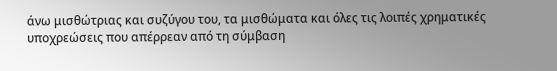άνω μισθώτριας και συζύγου του, τα μισθώματα και όλες τις λοιπές χρηματικές υποχρεώσεις που απέρρεαν από τη σύμβαση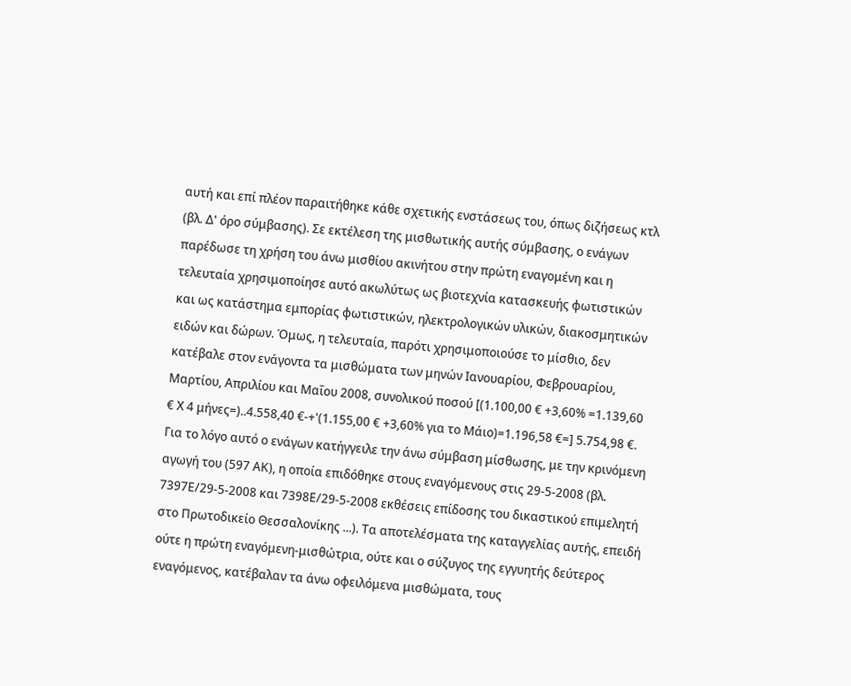αυτή και επί πλέον παραιτήθηκε κάθε σχετικής ενστάσεως του, όπως διζήσεως κτλ (βλ. Δ' όρο σύμβασης). Σε εκτέλεση της μισθωτικής αυτής σύμβασης, ο ενάγων παρέδωσε τη χρήση του άνω μισθίου ακινήτου στην πρώτη εναγομένη και η τελευταία χρησιμοποίησε αυτό ακωλύτως ως βιοτεχνία κατασκευής φωτιστικών και ως κατάστημα εμπορίας φωτιστικών, ηλεκτρολογικών υλικών, διακοσμητικών ειδών και δώρων. Όμως, η τελευταία, παρότι χρησιμοποιούσε το μίσθιο, δεν κατέβαλε στον ενάγοντα τα μισθώματα των μηνών Ιανουαρίου, Φεβρουαρίου, Μαρτίου, Απριλίου και Μαΐου 2008, συνολικού ποσού [(1.100,00 € +3,60% =1.139,60 € Χ 4 μήνες=)..4.558,40 €-+'(1.155,00 € +3,60% για το Μάιο)=1.196,58 €=] 5.754,98 €. Για το λόγο αυτό ο ενάγων κατήγγειλε την άνω σύμβαση μίσθωσης, με την κρινόμενη αγωγή του (597 ΑΚ), η οποία επιδόθηκε στους εναγόμενους στις 29-5-2008 (βλ. 7397Ε/29-5-2008 και 7398Ε/29-5-2008 εκθέσεις επίδοσης του δικαστικού επιμελητή στο Πρωτοδικείο Θεσσαλονίκης ...). Τα αποτελέσματα της καταγγελίας αυτής, επειδή ούτε η πρώτη εναγόμενη-μισθώτρια, ούτε και ο σύζυγος της εγγυητής δεύτερος εναγόμενος, κατέβαλαν τα άνω οφειλόμενα μισθώματα, τους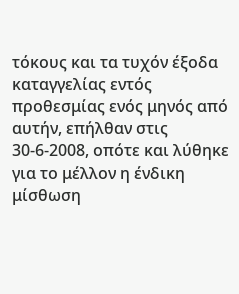τόκους και τα τυχόν έξοδα καταγγελίας εντός προθεσμίας ενός μηνός από αυτήν, επήλθαν στις 30-6-2008, οπότε και λύθηκε για το μέλλον η ένδικη μίσθωση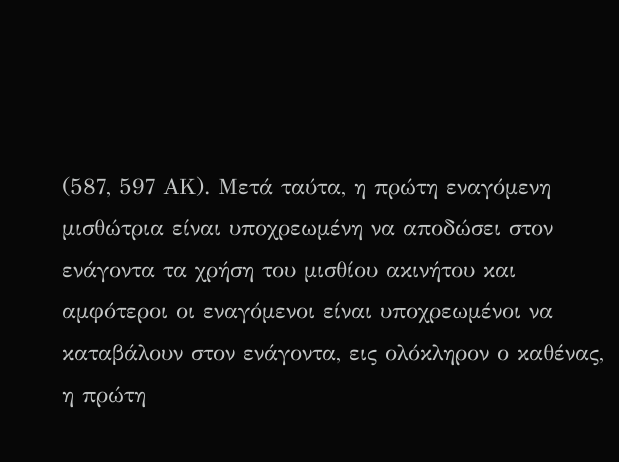(587, 597 ΑΚ). Μετά ταύτα, η πρώτη εναγόμενη μισθώτρια είναι υποχρεωμένη να αποδώσει στον ενάγοντα τα χρήση του μισθίου ακινήτου και αμφότεροι οι εναγόμενοι είναι υποχρεωμένοι να καταβάλουν στον ενάγοντα, εις ολόκληρον ο καθένας, η πρώτη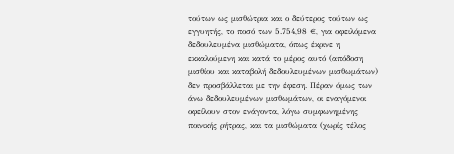τούτων ως μισθώτρια και ο δεύτερος τούτων ως εγγυητής, το ποσό των 5.754,98 €, για οφειλόμενα δεδουλευμένα μισθώματα, όπως έκρινε η εκκαλούμενη και κατά το μέρος αυτό (απόδοση μισθίου και καταβολή δεδουλευμένων μισθωμάτων) δεν προσβάλλεται με την έφεση. Πέραν όμως των άνω δεδουλευμένων μισθωμάτων, οι εναγόμενοι οφείλουν στον ενάγοντα, λόγω συμφωνημένης ποινικής ρήτρας, και τα μισθώματα (χωρίς τέλος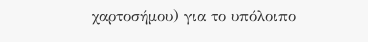χαρτοσήμου) για το υπόλοιπο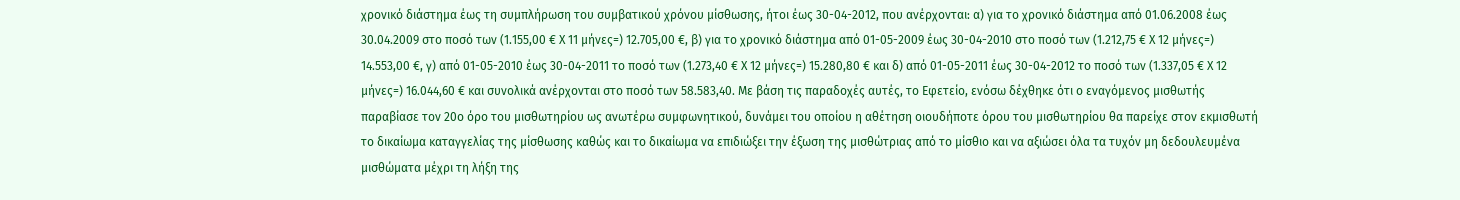χρονικό διάστημα έως τη συμπλήρωση του συμβατικού χρόνου μίσθωσης, ήτοι έως 30-04-2012, που ανέρχονται: α) για το χρονικό διάστημα από 01.06.2008 έως 30.04.2009 στο ποσό των (1.155,00 € Χ 11 μήνες=) 12.705,00 €, β) για το χρονικό διάστημα από 01-05-2009 έως 30-04-2010 στο ποσό των (1.212,75 € Χ 12 μήνες=) 14.553,00 €, γ) από 01-05-2010 έως 30-04-2011 το ποσό των (1.273,40 € Χ 12 μήνες=) 15.280,80 € και δ) από 01-05-2011 έως 30-04-2012 το ποσό των (1.337,05 € Χ 12 μήνες=) 16.044,60 € και συνολικά ανέρχονται στο ποσό των 58.583,40. Με βάση τις παραδοχές αυτές, το Εφετείο, ενόσω δέχθηκε ότι ο εναγόμενος μισθωτής παραβίασε τον 20ο όρο του μισθωτηρίου ως ανωτέρω συμφωνητικού, δυνάμει του οποίου η αθέτηση οιουδήποτε όρου του μισθωτηρίου θα παρείχε στον εκμισθωτή το δικαίωμα καταγγελίας της μίσθωσης καθώς και το δικαίωμα να επιδιώξει την έξωση της μισθώτριας από το μίσθιο και να αξιώσει όλα τα τυχόν μη δεδουλευμένα μισθώματα μέχρι τη λήξη της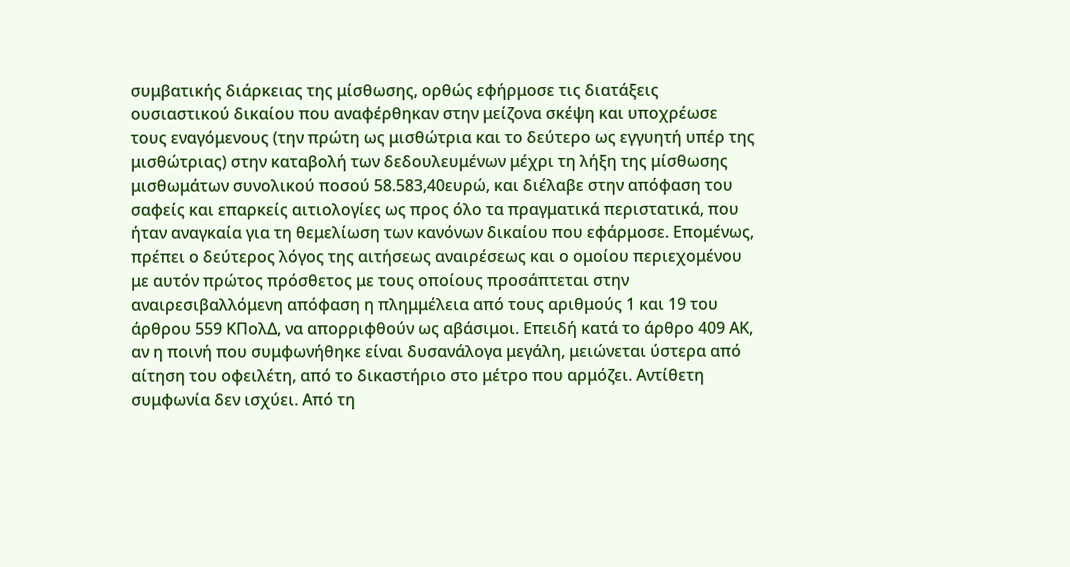συμβατικής διάρκειας της μίσθωσης, ορθώς εφήρμοσε τις διατάξεις ουσιαστικού δικαίου που αναφέρθηκαν στην μείζονα σκέψη και υποχρέωσε τους εναγόμενους (την πρώτη ως μισθώτρια και το δεύτερο ως εγγυητή υπέρ της μισθώτριας) στην καταβολή των δεδουλευμένων μέχρι τη λήξη της μίσθωσης μισθωμάτων συνολικού ποσού 58.583,40ευρώ, και διέλαβε στην απόφαση του σαφείς και επαρκείς αιτιολογίες ως προς όλο τα πραγματικά περιστατικά, που ήταν αναγκαία για τη θεμελίωση των κανόνων δικαίου που εφάρμοσε. Επομένως, πρέπει ο δεύτερος λόγος της αιτήσεως αναιρέσεως και ο ομοίου περιεχομένου με αυτόν πρώτος πρόσθετος με τους οποίους προσάπτεται στην αναιρεσιβαλλόμενη απόφαση η πλημμέλεια από τους αριθμούς 1 και 19 του άρθρου 559 ΚΠολΔ, να απορριφθούν ως αβάσιμοι. Επειδή κατά το άρθρο 409 ΑΚ, αν η ποινή που συμφωνήθηκε είναι δυσανάλογα μεγάλη, μειώνεται ύστερα από αίτηση του οφειλέτη, από το δικαστήριο στο μέτρο που αρμόζει. Αντίθετη συμφωνία δεν ισχύει. Από τη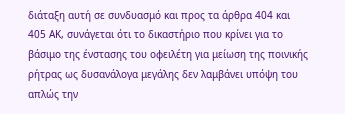διάταξη αυτή σε συνδυασμό και προς τα άρθρα 404 και 405 ΑΚ, συνάγεται ότι το δικαστήριο που κρίνει για το βάσιμο της ένστασης του οφειλέτη για μείωση της ποινικής ρήτρας ως δυσανάλογα μεγάλης δεν λαμβάνει υπόψη του απλώς την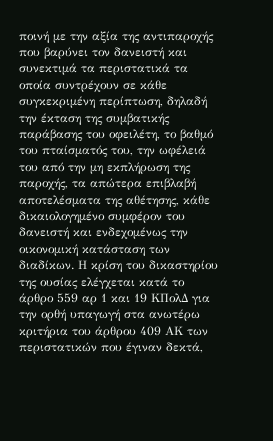ποινή με την αξία της αντιπαροχής που βαρύνει τον δανειστή και συνεκτιμά τα περιστατικά τα οποία συντρέχουν σε κάθε συγκεκριμένη περίπτωση, δηλαδή την έκταση της συμβατικής παράβασης του οφειλέτη, το βαθμό του πταίσματός του, την ωφέλειά του από την μη εκπλήρωση της παροχής, τα απώτερα επιβλαβή αποτελέσματα της αθέτησης, κάθε δικαιολογημένο συμφέρον του δανειστή και ενδεχομένως την οικονομική κατάσταση των διαδίκων. Η κρίση του δικαστηρίου της ουσίας ελέγχεται κατά το άρθρο 559 αρ 1 και 19 ΚΠολΔ για την ορθή υπαγωγή στα ανωτέρω κριτήρια του άρθρου 409 ΑΚ των περιστατικών που έγιναν δεκτά,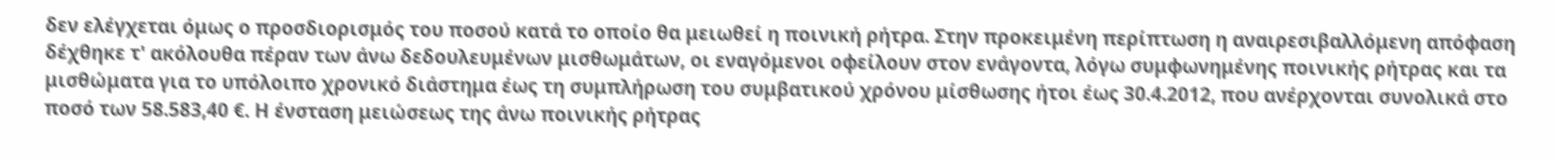δεν ελέγχεται όμως ο προσδιορισμός του ποσού κατά το οποίο θα μειωθεί η ποινική ρήτρα. Στην προκειμένη περίπτωση η αναιρεσιβαλλόμενη απόφαση δέχθηκε τ' ακόλουθα πέραν των άνω δεδουλευμένων μισθωμάτων, οι εναγόμενοι οφείλουν στον ενάγοντα, λόγω συμφωνημένης ποινικής ρήτρας και τα μισθώματα για το υπόλοιπο χρονικό διάστημα έως τη συμπλήρωση του συμβατικού χρόνου μίσθωσης ήτοι έως 30.4.2012, που ανέρχονται συνολικά στο ποσό των 58.583,40 €. Η ένσταση μειώσεως της άνω ποινικής ρήτρας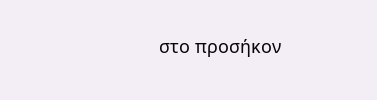στο προσήκον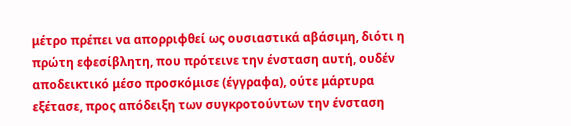μέτρο πρέπει να απορριφθεί ως ουσιαστικά αβάσιμη, διότι η πρώτη εφεσίβλητη, που πρότεινε την ένσταση αυτή, ουδέν αποδεικτικό μέσο προσκόμισε (έγγραφα), ούτε μάρτυρα εξέτασε, προς απόδειξη των συγκροτούντων την ένσταση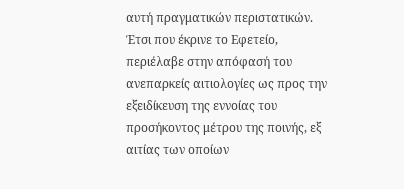αυτή πραγματικών περιστατικών. Έτσι που έκρινε το Εφετείο, περιέλαβε στην απόφασή του ανεπαρκείς αιτιολογίες ως προς την εξειδίκευση της εννοίας του προσήκοντος μέτρου της ποινής, εξ αιτίας των οποίων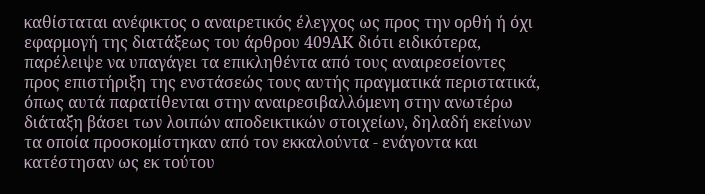καθίσταται ανέφικτος ο αναιρετικός έλεγχος ως προς την ορθή ή όχι εφαρμογή της διατάξεως του άρθρου 409ΑΚ διότι ειδικότερα, παρέλειψε να υπαγάγει τα επικληθέντα από τους αναιρεσείοντες προς επιστήριξη της ενστάσεώς τους αυτής πραγματικά περιστατικά, όπως αυτά παρατίθενται στην αναιρεσιβαλλόμενη στην ανωτέρω διάταξη βάσει των λοιπών αποδεικτικών στοιχείων, δηλαδή εκείνων τα οποία προσκομίστηκαν από τον εκκαλούντα - ενάγοντα και κατέστησαν ως εκ τούτου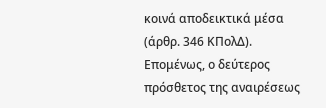κοινά αποδεικτικά μέσα (άρθρ. 346 ΚΠολΔ). Επομένως, ο δεύτερος πρόσθετος της αναιρέσεως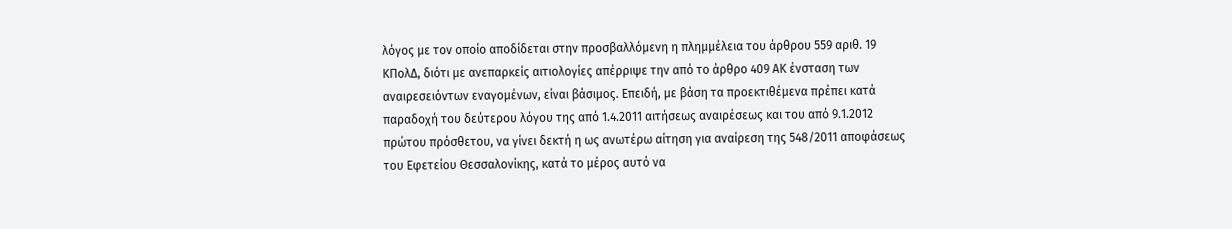λόγος με τον οποίο αποδίδεται στην προσβαλλόμενη η πλημμέλεια του άρθρου 559 αριθ. 19 ΚΠολΔ, διότι με ανεπαρκείς αιτιολογίες απέρριψε την από το άρθρο 409 ΑΚ ένσταση των αναιρεσειόντων εναγομένων, είναι βάσιμος. Επειδή, με βάση τα προεκτιθέμενα πρέπει κατά παραδοχή του δεύτερου λόγου της από 1.4.2011 αιτήσεως αναιρέσεως και του από 9.1.2012 πρώτου πρόσθετου, να γίνει δεκτή η ως ανωτέρω αίτηση για αναίρεση της 548/2011 αποφάσεως του Εφετείου Θεσσαλονίκης, κατά το μέρος αυτό να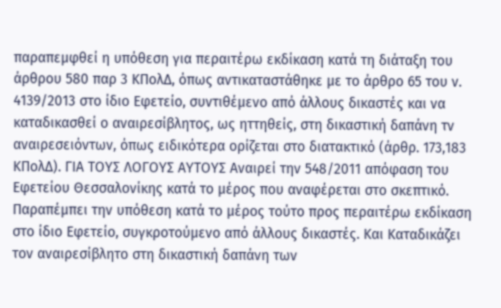παραπεμφθεί η υπόθεση για περαιτέρω εκδίκαση κατά τη διάταξη του άρθρου 580 παρ 3 ΚΠολΔ, όπως αντικαταστάθηκε με το άρθρο 65 του ν. 4139/2013 στο ίδιο Εφετείο, συντιθέμενο από άλλους δικαστές και να καταδικασθεί ο αναιρεσίβλητος, ως ηττηθείς, στη δικαστική δαπάνη τν αναιρεσειόντων, όπως ειδικότερα ορίζεται στο διατακτικό (άρθρ. 173,183 ΚΠολΔ). ΓΙΑ ΤΟΥΣ ΛΟΓΟΥΣ ΑΥΤΟΥΣ Αναιρεί την 548/2011 απόφαση του Εφετείου Θεσσαλονίκης κατά το μέρος που αναφέρεται στο σκεπτικό. Παραπέμπει την υπόθεση κατά το μέρος τούτο προς περαιτέρω εκδίκαση στο ίδιο Εφετείο, συγκροτούμενο από άλλους δικαστές. Και Καταδικάζει τον αναιρεσίβλητο στη δικαστική δαπάνη των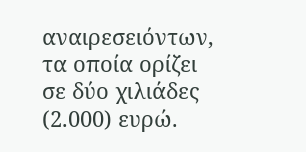αναιρεσειόντων, τα οποία ορίζει σε δύο χιλιάδες (2.000) ευρώ.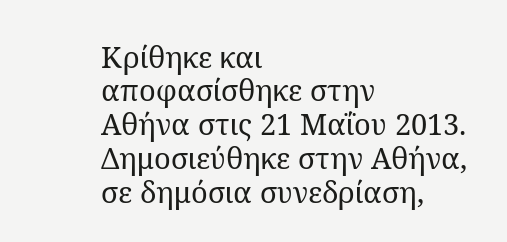Κρίθηκε και αποφασίσθηκε στην Αθήνα στις 21 Μαΐου 2013. Δημοσιεύθηκε στην Αθήνα, σε δημόσια συνεδρίαση,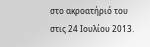στο ακροατήριό του στις 24 Ιουλίου 2013.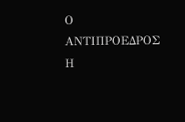Ο ΑΝΤΙΠΡΟΕΔΡΟΣ Η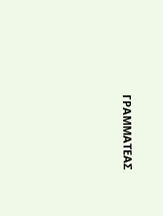ΓΡΑΜΜΑΤΕΑΣ